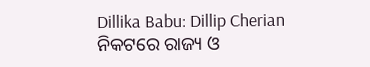Dillika Babu: Dillip Cherian
ନିକଟରେ ରାଜ୍ୟ ଓ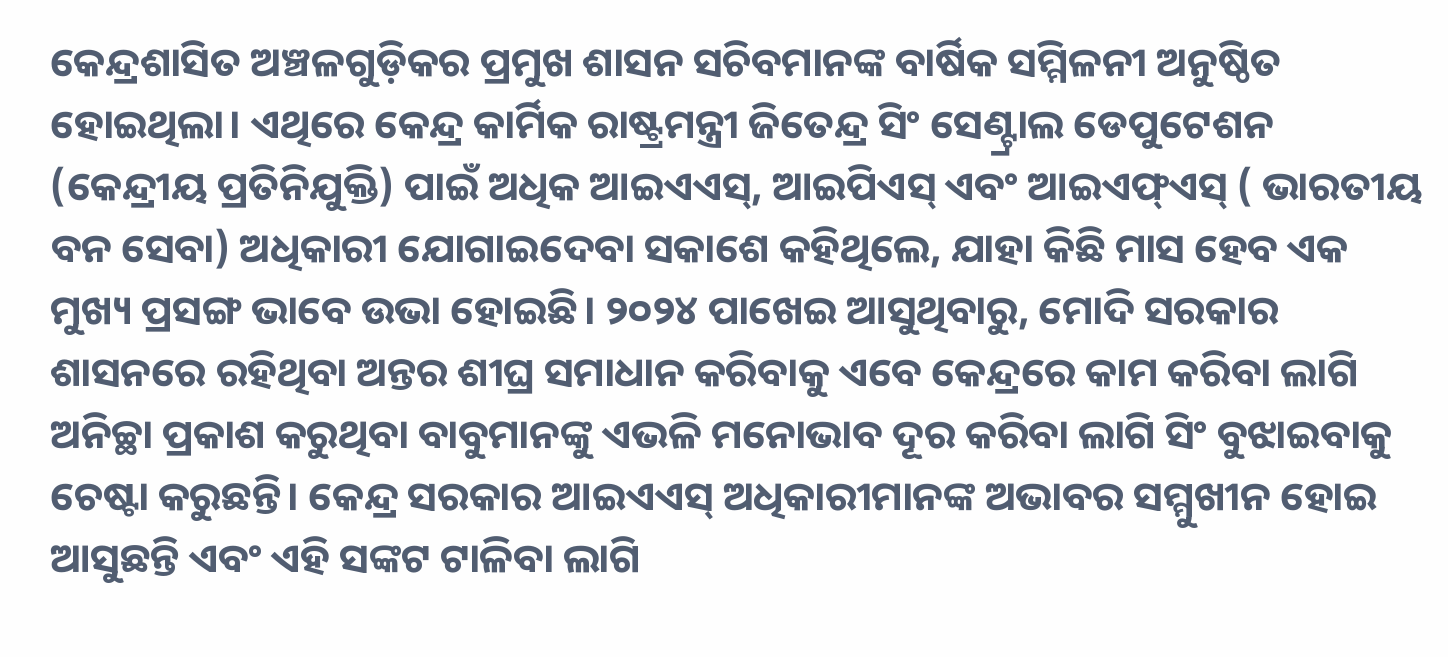କେନ୍ଦ୍ରଶାସିତ ଅଞ୍ଚଳଗୁଡ଼ିକର ପ୍ରମୁଖ ଶାସନ ସଚିବମାନଙ୍କ ବାର୍ଷିକ ସମ୍ମିଳନୀ ଅନୁଷ୍ଠିତ ହୋଇଥିଲା। ଏଥିରେ କେନ୍ଦ୍ର କାର୍ମିକ ରାଷ୍ଟ୍ରମନ୍ତ୍ରୀ ଜିତେନ୍ଦ୍ର ସିଂ ସେଣ୍ଟ୍ରାଲ ଡେପୁଟେଶନ (କେନ୍ଦ୍ରୀୟ ପ୍ରତିନିଯୁକ୍ତି) ପାଇଁ ଅଧିକ ଆଇଏଏସ୍, ଆଇପିଏସ୍ ଏବଂ ଆଇଏଫ୍ଏସ୍ ( ଭାରତୀୟ ବନ ସେବା) ଅଧିକାରୀ ଯୋଗାଇଦେବା ସକାଶେ କହିଥିଲେ, ଯାହା କିଛି ମାସ ହେବ ଏକ ମୁଖ୍ୟ ପ୍ରସଙ୍ଗ ଭାବେ ଉଭା ହୋଇଛି। ୨୦୨୪ ପାଖେଇ ଆସୁଥିବାରୁ, ମୋଦି ସରକାର ଶାସନରେ ରହିଥିବା ଅନ୍ତର ଶୀଘ୍ର ସମାଧାନ କରିବାକୁ ଏବେ କେନ୍ଦ୍ରରେ କାମ କରିବା ଲାଗି ଅନିଚ୍ଛା ପ୍ରକାଶ କରୁଥିବା ବାବୁମାନଙ୍କୁ ଏଭଳି ମନୋଭାବ ଦୂର କରିବା ଲାଗି ସିଂ ବୁଝାଇବାକୁ ଚେଷ୍ଟା କରୁଛନ୍ତି। କେନ୍ଦ୍ର ସରକାର ଆଇଏଏସ୍ ଅଧିକାରୀମାନଙ୍କ ଅଭାବର ସମ୍ମୁଖୀନ ହୋଇ ଆସୁଛନ୍ତି ଏବଂ ଏହି ସଙ୍କଟ ଟାଳିବା ଲାଗି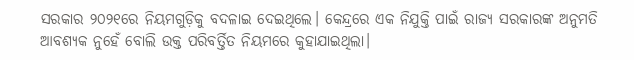ସରକାର ୨୦୨୧ରେ ନିୟମଗୁଡ଼ିକୁ ବଦଳାଇ ଦେଇଥିଲେ। କେନ୍ଦ୍ରରେ ଏକ ନିଯୁକ୍ତି ପାଇଁ ରାଜ୍ୟ ସରକାରଙ୍କ ଅନୁମତି ଆବଶ୍ୟକ ନୁହେଁ ବୋଲି ଉକ୍ତ ପରିବର୍ତ୍ତିତ ନିୟମରେ କୁହାଯାଇଥିଲା।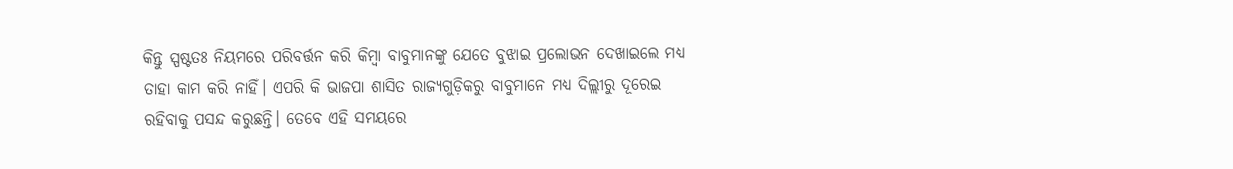କିନ୍ତୁ ସ୍ପଷ୍ଟତଃ ନିୟମରେ ପରିବର୍ତ୍ତନ କରି କିମ୍ବା ବାବୁମାନଙ୍କୁ ଯେତେ ବୁଝାଇ ପ୍ରଲୋଭନ ଦେଖାଇଲେ ମଧ୍ୟ ତାହା କାମ କରି ନାହିଁ। ଏପରି କି ଭାଜପା ଶାସିତ ରାଜ୍ୟଗୁଡ଼ିକରୁ ବାବୁମାନେ ମଧ୍ୟ ଦିଲ୍ଲୀରୁ ଦୂରେଇ ରହିବାକୁ ପସନ୍ଦ କରୁଛନ୍ତି। ତେବେ ଏହି ସମୟରେ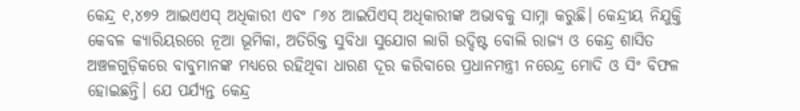କେନ୍ଦ୍ର ୧,୪୭୨ ଆଇଏଏସ୍ ଅଧିକାରୀ ଏବଂ ୮୬୪ ଆଇପିଏସ୍ ଅଧିକାରୀଙ୍କ ଅଭାବକୁ ସାମ୍ନା କରୁଛି। କେନ୍ଦ୍ରୀୟ ନିଯୁକ୍ତି କେବଳ କ୍ୟାରିୟରରେ ନୂଆ ଭୂମିକା, ଅତିରିକ୍ତ ସୁବିଧା ସୁଯୋଗ ଲାଗି ଉଦ୍ଦିଷ୍ଟ ବୋଲି ରାଜ୍ୟ ଓ କେନ୍ଦ୍ର ଶାସିତ ଅଞ୍ଚଳଗୁଡ଼ିକରେ ବାବୁମାନଙ୍କ ମଧ୍ୟରେ ରହିଥିବା ଧାରଣ ଦୂର କରିବାରେ ପ୍ରଧାନମନ୍ତ୍ରୀ ନରେନ୍ଦ୍ର ମୋଦି ଓ ସିଂ ବିଫଳ ହୋଇଛନ୍ତି। ଯେ ପର୍ଯ୍ୟନ୍ତ କେନ୍ଦ୍ର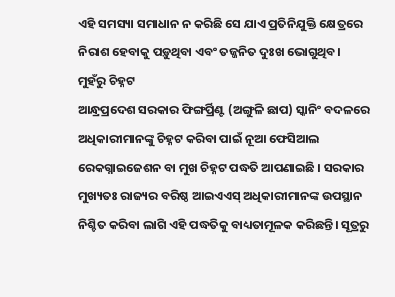ଏହି ସମସ୍ୟା ସମାଧାନ ନ କରିଛି ସେ ଯାଏ ପ୍ରତିନିଯୁକ୍ତି କ୍ଷେତ୍ରରେ ନିରାଶ ହେବାକୁ ପଡ଼ୁଥିବା ଏବଂ ତଜ୍ଜନିତ ଦୁଃଖ ଭୋଗୁଥିବ।
ମୁହଁରୁ ଚିହ୍ନଟ
ଆନ୍ଧ୍ରପ୍ରଦେଶ ସରକାର ଫିଙ୍ଗର୍ପ୍ରିଣ୍ଟ (ଅଙ୍ଗୁଳି ଛାପ) ସ୍କାନିଂ ବଦଳରେ ଅଧିକାରୀମାନଙ୍କୁ ଚିହ୍ନଟ କରିବା ପାଇଁ ନୂଆ ଫେସିଆଲ ରେକଗ୍ନାଇଜେଶନ ବା ମୁଖ ଚିହ୍ନଟ ପଦ୍ଧତି ଆପଣାଇଛି । ସରକାର ମୁଖ୍ୟତଃ ରାଜ୍ୟର ବରିଷ୍ଠ ଆଇଏଏସ୍ ଅଧିକାରୀମାନଙ୍କ ଉପସ୍ଥାନ ନିଶ୍ଚିତ କରିବା ଲାଗି ଏହି ପଦ୍ଧତିକୁ ବାଧ୍ୟତାମୂଳକ କରିଛନ୍ତି। ସୂତ୍ରରୁ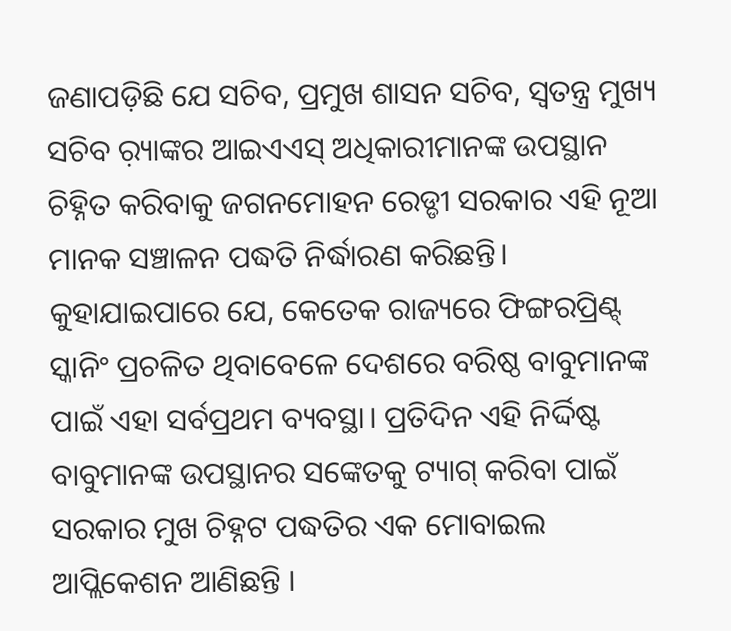ଜଣାପଡ଼ିଛି ଯେ ସଚିବ, ପ୍ରମୁଖ ଶାସନ ସଚିବ, ସ୍ବତନ୍ତ୍ର ମୁଖ୍ୟ ସଚିବ ର଼୍ୟାଙ୍କର ଆଇଏଏସ୍ ଅଧିକାରୀମାନଙ୍କ ଉପସ୍ଥାନ ଚିହ୍ନିତ କରିବାକୁ ଜଗନମୋହନ ରେଡ୍ଡୀ ସରକାର ଏହି ନୂଆ ମାନକ ସଞ୍ଚାଳନ ପଦ୍ଧତି ନିର୍ଦ୍ଧାରଣ କରିଛନ୍ତି। କୁହାଯାଇପାରେ ଯେ, କେତେକ ରାଜ୍ୟରେ ଫିଙ୍ଗରପ୍ରିଣ୍ଟ୍ ସ୍କାନିଂ ପ୍ରଚଳିତ ଥିବାବେଳେ ଦେଶରେ ବରିଷ୍ଠ ବାବୁମାନଙ୍କ ପାଇଁ ଏହା ସର୍ବପ୍ରଥମ ବ୍ୟବସ୍ଥା। ପ୍ରତିଦିନ ଏହି ନିର୍ଦ୍ଦିଷ୍ଟ ବାବୁମାନଙ୍କ ଉପସ୍ଥାନର ସଙ୍କେତକୁ ଟ୍ୟାଗ୍ କରିବା ପାଇଁ ସରକାର ମୁଖ ଚିହ୍ନଟ ପଦ୍ଧତିର ଏକ ମୋବାଇଲ ଆପ୍ଲିକେଶନ ଆଣିଛନ୍ତି ।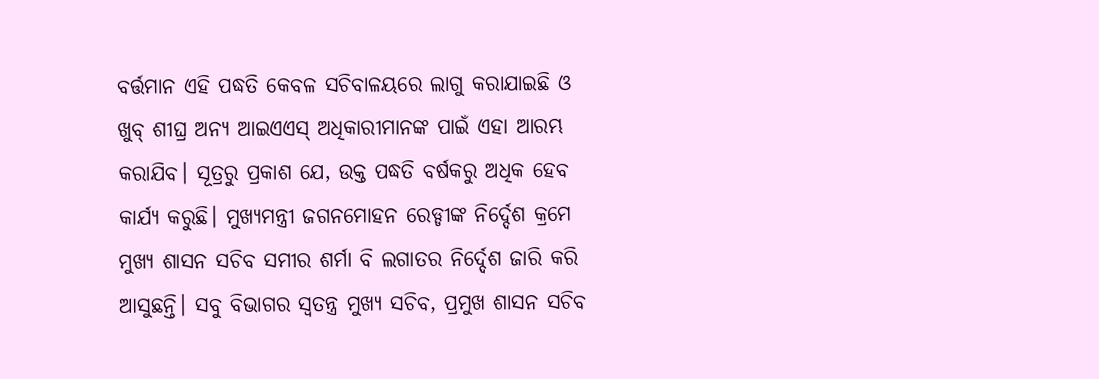ବର୍ତ୍ତମାନ ଏହି ପଦ୍ଧତି କେବଳ ସଚିବାଳୟରେ ଲାଗୁ କରାଯାଇଛି ଓ ଖୁବ୍ ଶୀଘ୍ର ଅନ୍ୟ ଆଇଏଏସ୍ ଅଧିକାରୀମାନଙ୍କ ପାଇଁ ଏହା ଆରମ୍ଭ କରାଯିବ। ସୂତ୍ରରୁ ପ୍ରକାଶ ଯେ, ଉକ୍ତ ପଦ୍ଧତି ବର୍ଷକରୁ ଅଧିକ ହେବ କାର୍ଯ୍ୟ କରୁଛି। ମୁଖ୍ୟମନ୍ତ୍ରୀ ଜଗନମୋହନ ରେଡ୍ଡୀଙ୍କ ନିର୍ଦ୍ଦେଶ କ୍ରମେ ମୁଖ୍ୟ ଶାସନ ସଚିବ ସମୀର ଶର୍ମା ବି ଲଗାତର ନିର୍ଦ୍ଦେଶ ଜାରି କରି ଆସୁଛନ୍ତି। ସବୁ ବିଭାଗର ସ୍ବତନ୍ତ୍ର ମୁଖ୍ୟ ସଚିବ, ପ୍ରମୁଖ ଶାସନ ସଚିବ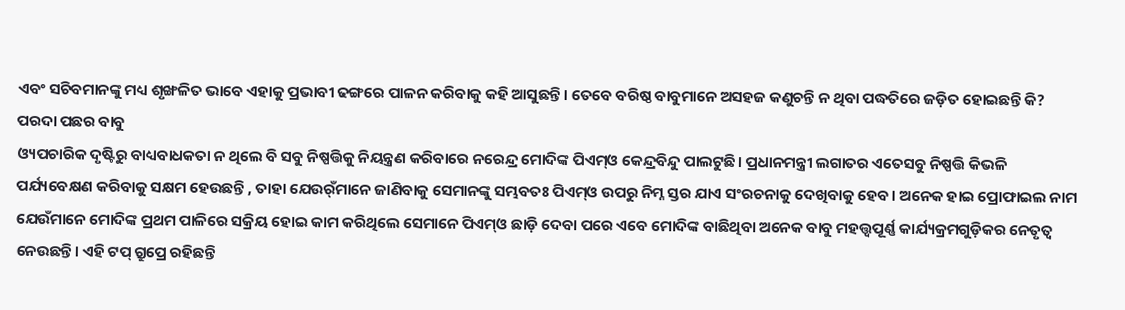ଏବଂ ସଚିବମାନଙ୍କୁ ମଧ୍ୟ ଶୃଙ୍ଖଳିତ ଭାବେ ଏହାକୁ ପ୍ରଭାବୀ ଢଙ୍ଗରେ ପାଳନ କରିବାକୁ କହି ଆସୁଛନ୍ତି। ତେବେ ବରିଷ୍ଠ ବାବୁମାନେ ଅସହଜ କଣୁଚନ୍ତି ନ ଥିବା ପଦ୍ଧତିରେ ଜଡ଼ିତ ହୋଇଛନ୍ତି କି?
ପରଦା ପଛର ବାବୁ
ଓ୍ୟପଚାରିକ ଦୃଷ୍ଟିରୁ ବାଧ୍ୟବାଧକତା ନ ଥିଲେ ବି ସବୁ ନିଷ୍ପତ୍ତିକୁ ନିୟନ୍ତ୍ରଣ କରିବାରେ ନରେନ୍ଦ୍ର ମୋଦିଙ୍କ ପିଏମ୍ଓ କେନ୍ଦ୍ରବିନ୍ଦୁ ପାଲଟୁଛି। ପ୍ରଧାନମନ୍ତ୍ରୀ ଲଗାତର ଏତେସବୁ ନିଷ୍ପତ୍ତି କିଭଳି ପର୍ଯ୍ୟବେକ୍ଷଣ କରିବାକୁ ସକ୍ଷମ ହେଉଛନ୍ତି , ତାହା ଯେଉର୍ଁମାନେ ଜାଣିବାକୁ ସେମାନଙ୍କୁ ସମ୍ଭବତଃ ପିଏମ୍ଓ ଉପରୁ ନିମ୍ନ ସ୍ତର ଯାଏ ସଂରଚନାକୁ ଦେଖିବାକୁ ହେବ। ଅନେକ ହାଇ ପ୍ରୋଫାଇଲ ନାମ ଯେଉଁମାନେ ମୋଦିଙ୍କ ପ୍ରଥମ ପାଳିରେ ସକ୍ରିୟ ହୋଇ କାମ କରିଥିଲେ ସେମାନେ ପିଏମ୍ଓ ଛାଡ଼ି ଦେବା ପରେ ଏବେ ମୋଦିଙ୍କ ବାଛିଥିବା ଅନେକ ବାବୁ ମହତ୍ତ୍ୱପୂର୍ଣ୍ଣ କାର୍ଯ୍ୟକ୍ରମଗୁଡ଼ିକର ନେତୃତ୍ୱ ନେଉଛନ୍ତି। ଏହି ଟପ୍ ଗ୍ରୁପ୍ରେ ରହିଛନ୍ତି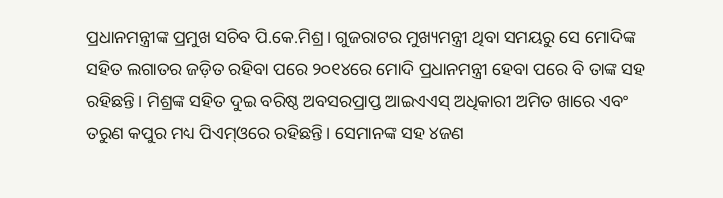ପ୍ରଧାନମନ୍ତ୍ରୀଙ୍କ ପ୍ରମୁଖ ସଚିବ ପି.କେ.ମିଶ୍ର। ଗୁଜରାଟର ମୁଖ୍ୟମନ୍ତ୍ରୀ ଥିବା ସମୟରୁ ସେ ମୋଦିଙ୍କ ସହିତ ଲଗାତର ଜଡ଼ିତ ରହିବା ପରେ ୨୦୧୪ରେ ମୋଦି ପ୍ରଧାନମନ୍ତ୍ରୀ ହେବା ପରେ ବି ତାଙ୍କ ସହ ରହିଛନ୍ତି। ମିଶ୍ରଙ୍କ ସହିତ ଦୁଇ ବରିଷ୍ଠ ଅବସରପ୍ରାପ୍ତ ଆଇଏଏସ୍ ଅଧିକାରୀ ଅମିତ ଖାରେ ଏବଂ ତରୁଣ କପୁର ମଧ୍ୟ ପିଏମ୍ଓରେ ରହିଛନ୍ତି। ସେମାନଙ୍କ ସହ ୪ଜଣ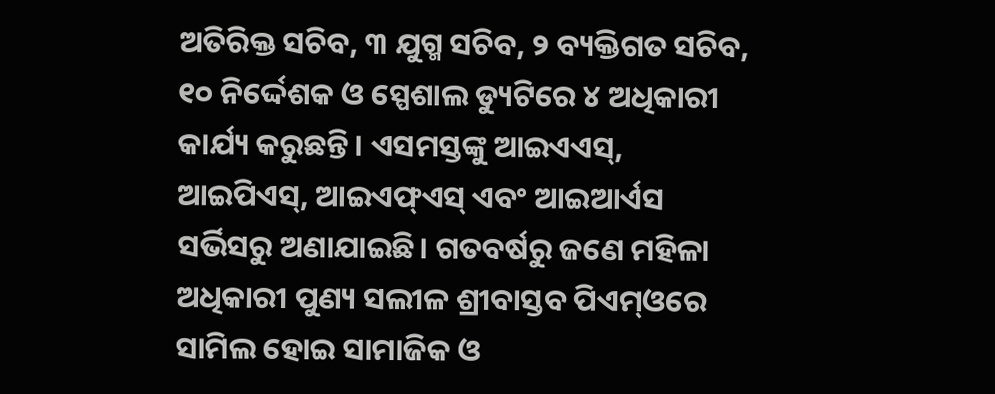ଅତିରିକ୍ତ ସଚିବ, ୩ ଯୁଗ୍ମ ସଚିବ, ୨ ବ୍ୟକ୍ତିଗତ ସଚିବ, ୧୦ ନିର୍ଦ୍ଦେଶକ ଓ ସ୍ପେଶାଲ ଡ୍ୟୁଟିରେ ୪ ଅଧିକାରୀ କାର୍ଯ୍ୟ କରୁଛନ୍ତି। ଏସମସ୍ତଙ୍କୁ ଆଇଏଏସ୍, ଆଇପିଏସ୍, ଆଇଏଫ୍ଏସ୍ ଏବଂ ଆଇଆର୍ଏସ ସର୍ଭିସରୁ ଅଣାଯାଇଛି। ଗତବର୍ଷରୁ ଜଣେ ମହିଳା ଅଧିକାରୀ ପୁଣ୍ୟ ସଲୀଳ ଶ୍ରୀବାସ୍ତବ ପିଏମ୍ଓରେ ସାମିଲ ହୋଇ ସାମାଜିକ ଓ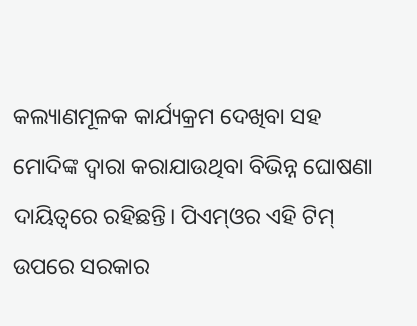କଲ୍ୟାଣମୂଳକ କାର୍ଯ୍ୟକ୍ରମ ଦେଖିବା ସହ ମୋଦିଙ୍କ ଦ୍ୱାରା କରାଯାଉଥିବା ବିଭିନ୍ନ ଘୋଷଣା ଦାୟିତ୍ୱରେ ରହିଛନ୍ତି। ପିଏମ୍ଓର ଏହି ଟିମ୍ ଉପରେ ସରକାର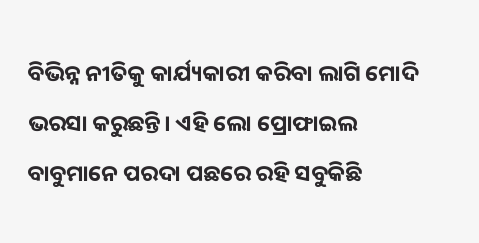ବିଭିନ୍ନ ନୀତିକୁ କାର୍ଯ୍ୟକାରୀ କରିବା ଲାଗି ମୋଦି ଭରସା କରୁଛନ୍ତି। ଏହି ଲୋ ପ୍ରୋଫାଇଲ ବାବୁମାନେ ପରଦା ପଛରେ ରହି ସବୁକିଛି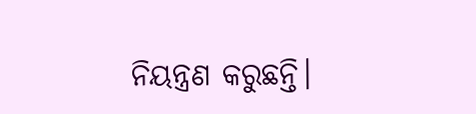ନିୟନ୍ତ୍ରଣ କରୁଛନ୍ତି।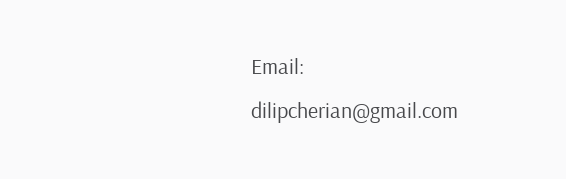Email: dilipcherian@gmail.com